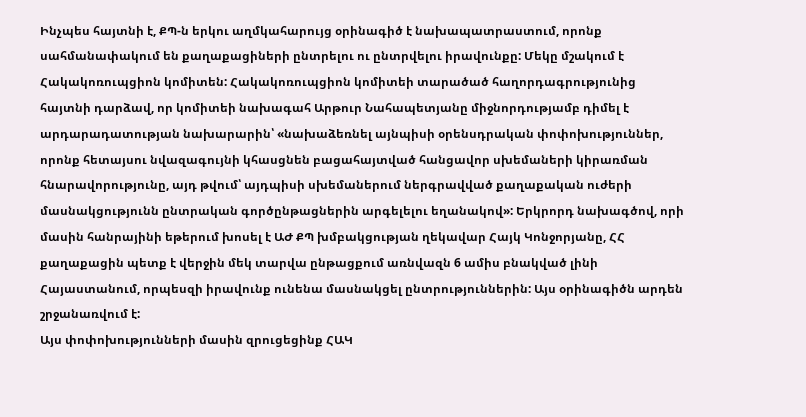Ինչպես հայտնի է, ՔՊ-ն երկու աղմկահարույց օրինագիծ է նախապատրաստում, որոնք սահմանափակում են քաղաքացիների ընտրելու ու ընտրվելու իրավունքը: Մեկը մշակում է Հակակոռուպցիոն կոմիտեն: Հակակոռուպցիոն կոմիտեի տարածած հաղորդագրությունից հայտնի դարձավ, որ կոմիտեի նախագահ Արթուր Նահապետյանը միջնորդությամբ դիմել է արդարադատության նախարարին՝ «նախաձեռնել այնպիսի օրենսդրական փոփոխություններ, որոնք հետայսու նվազագույնի կհասցնեն բացահայտված հանցավոր սխեմաների կիրառման հնարավորությունը, այդ թվում՝ այդպիսի սխեմաներում ներգրավված քաղաքական ուժերի մասնակցությունն ընտրական գործընթացներին արգելելու եղանակով»: Երկրորդ նախագծով, որի մասին հանրայինի եթերում խոսել է ԱԺ ՔՊ խմբակցության ղեկավար Հայկ Կոնջորյանը, ՀՀ քաղաքացին պետք է վերջին մեկ տարվա ընթացքում առնվազն 6 ամիս բնակված լինի Հայաստանում, որպեսզի իրավունք ունենա մասնակցել ընտրություններին: Այս օրինագիծն արդեն շրջանառվում է:
Այս փոփոխությունների մասին զրուցեցինք ՀԱԿ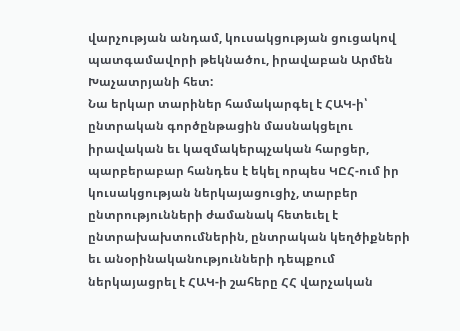վարչության անդամ, կուսակցության ցուցակով պատգամավորի թեկնածու, իրավաբան Արմեն Խաչատրյանի հետ:
Նա երկար տարիներ համակարգել է ՀԱԿ-ի՝ ընտրական գործընթացին մասնակցելու իրավական եւ կազմակերպչական հարցեր, պարբերաբար հանդես է եկել որպես ԿԸՀ-ում իր կուսակցության ներկայացուցիչ, տարբեր ընտրությունների ժամանակ հետեւել է ընտրախախտումներին, ընտրական կեղծիքների եւ անօրինականությունների դեպքում ներկայացրել է ՀԱԿ-ի շահերը ՀՀ վարչական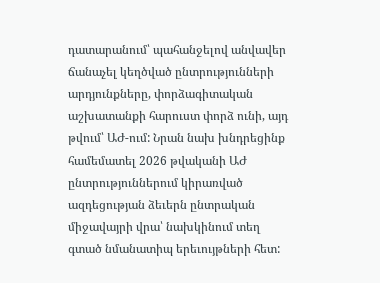դատարանում՝ պահանջելով անվավեր ճանաչել կեղծված ընտրությունների արդյունքները, փորձագիտական աշխատանքի հարուստ փորձ ունի, այդ թվում՝ ԱԺ-ում: Նրան նախ խնդրեցինք համեմատել 2026 թվականի ԱԺ ընտրություններում կիրառված ազդեցության ձեւերն ընտրական միջավայրի վրա՝ նախկինում տեղ գտած նմանատիպ երեւույթների հետ: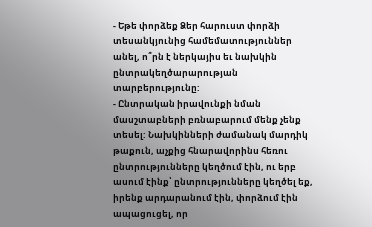- Եթե փորձեք Ձեր հարուստ փորձի տեսանկյունից համեմատություններ անել, ո՞րն է ներկայիս եւ նախկին ընտրակեղծարարության տարբերությունը:
- Ընտրական իրավունքի նման մասշտաբների բռնաբարում մենք չենք տեսել: Նախկինների ժամանակ մարդիկ թաքուն, աչքից հնարավորինս հեռու ընտրությունները կեղծում էին, ու երբ ասում էինք՝ ընտրությունները կեղծել եք, իրենք արդարանում էին, փորձում էին ապացուցել, որ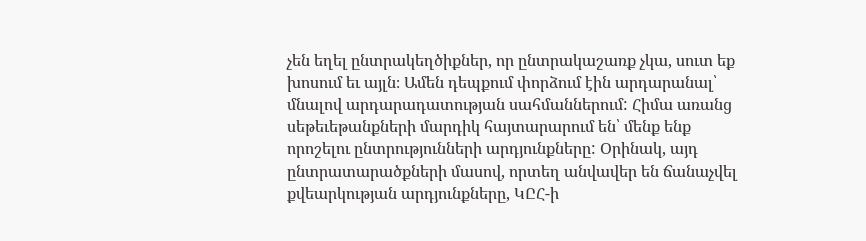չեն եղել ընտրակեղծիքներ, որ ընտրակաշառք չկա, սուտ եք խոսում եւ այլն։ Ամեն դեպքում փորձում էին արդարանալ՝ մնալով արդարադատության սահմաններում: Հիմա առանց սեթեւեթանքների մարդիկ հայտարարում են՝ մենք ենք որոշելու ընտրությունների արդյունքները: Օրինակ, այդ ընտրատարածքների մասով, որտեղ անվավեր են ճանաչվել քվեարկության արդյունքները, ԿԸՀ-ի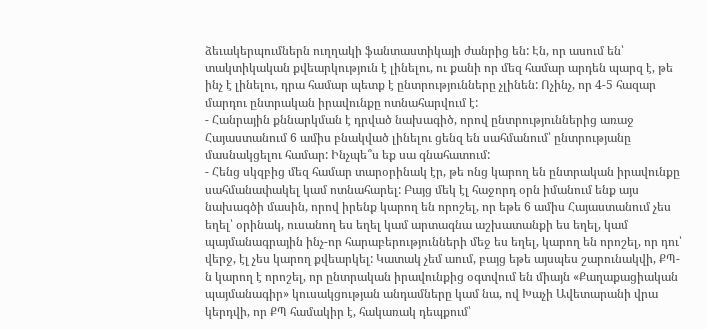ձեւակերպումներն ուղղակի ֆանտաստիկայի ժանրից են: Էն, որ ասում են՝ տակտիկական քվեարկություն է լինելու, ու քանի որ մեզ համար արդեն պարզ է, թե ինչ է լինելու, դրա համար պետք է ընտրությունները չլինեն: Ոչինչ, որ 4-5 հազար մարդու ընտրական իրավունքը ոտնահարվում է:
- Հանրային քննարկման է դրված նախագիծ, որով ընտրություններից առաջ Հայաստանում 6 ամիս բնակված լինելու ցենզ են սահմանում՝ ընտրությանը մասնակցելու համար: Ինչպե՞ս եք սա գնահատում:
- Հենց սկզբից մեզ համար տարօրինակ էր, թե ոնց կարող են ընտրական իրավունքը սահմանափակել կամ ոտնահարել: Բայց մեկ էլ հաջորդ օրն իմանում ենք այս նախագծի մասին, որով իրենք կարող են որոշել, որ եթե 6 ամիս Հայաստանում չես եղել՝ օրինակ, ուսանող ես եղել կամ արտագնա աշխատանքի ես եղել, կամ պայմանագրային ինչ-որ հարաբերությունների մեջ ես եղել, կարող են որոշել, որ դու՝ վերջ, էլ չես կարող քվեարկել: Կատակ չեմ աում, բայց եթե այսպես շարունակվի, ՔՊ-ն կարող է որոշել, որ ընտրական իրավունքից օգտվում են միայն «Քաղաքացիական պայմանագիր» կուսակցության անդամները կամ նա, ով Խաչի Ավետարանի վրա կերդվի, որ ՔՊ համակիր է, հակառակ դեպքում՝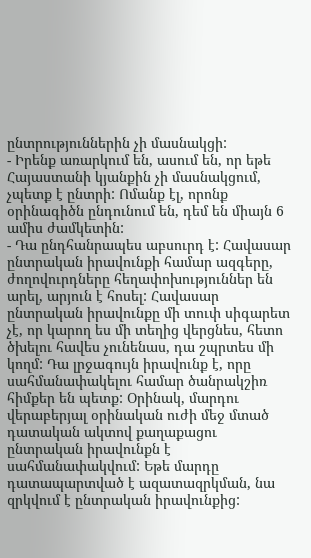ընտրություններին չի մասնակցի:
- Իրենք առարկում են, ասում են, որ եթե Հայաստանի կյանքին չի մասնակցում, չպետք է ընտրի: Ոմանք էլ, որոնք օրինագիծն ընդունում են, դեմ են միայն 6 ամիս ժամկետին:
- Դա ընդհանրապես աբսուրդ է: Հավասար ընտրական իրավունքի համար ազգերը, ժողովուրդները հեղափոխություններ են արել, արյուն է հոսել: Հավասար ընտրական իրավունքը մի տուփ սիգարետ չէ, որ կարող ես մի տեղից վերցնես, հետո ծխելու հավես չունենաս, դա շպրտես մի կողմ: Դա լրջագույն իրավունք է, որը սահմանափակելու համար ծանրակշիռ հիմքեր են պետք: Օրինակ, մարդու վերաբերյալ օրինական ուժի մեջ մտած դատական ակտով քաղաքացու ընտրական իրավունքն է սահմանափակվում: Եթե մարդը դատապարտված է ազատազրկման, նա զրկվում է ընտրական իրավունքից: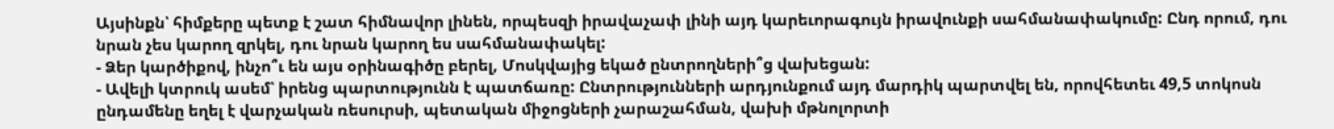Այսինքն՝ հիմքերը պետք է շատ հիմնավոր լինեն, որպեսզի իրավաչափ լինի այդ կարեւորագույն իրավունքի սահմանափակումը: Ընդ որում, դու նրան չես կարող զրկել, դու նրան կարող ես սահմանափակել:
- Ձեր կարծիքով, ինչո՞ւ են այս օրինագիծը բերել, Մոսկվայից եկած ընտրողների՞ց վախեցան:
- Ավելի կտրուկ ասեմ՝ իրենց պարտությունն է պատճառը: Ընտրությունների արդյունքում այդ մարդիկ պարտվել են, որովհետեւ 49,5 տոկոսն ընդամենը եղել է վարչական ռեսուրսի, պետական միջոցների չարաշահման, վախի մթնոլորտի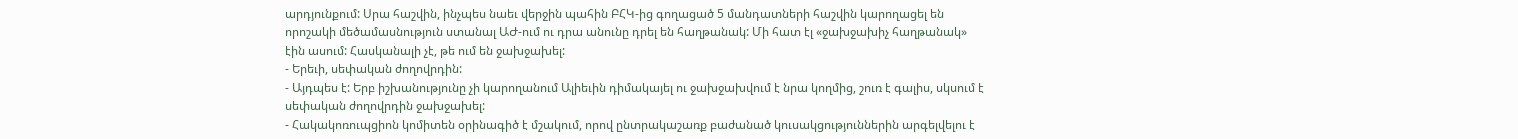արդյունքում: Սրա հաշվին, ինչպես նաեւ վերջին պահին ԲՀԿ-ից գողացած 5 մանդատների հաշվին կարողացել են որոշակի մեծամասնություն ստանալ ԱԺ-ում ու դրա անունը դրել են հաղթանակ: Մի հատ էլ «ջախջախիչ հաղթանակ» էին ասում: Հասկանալի չէ, թե ում են ջախջախել:
- Երեւի, սեփական ժողովրդին:
- Այդպես է: Երբ իշխանությունը չի կարողանում Ալիեւին դիմակայել ու ջախջախվում է նրա կողմից, շուռ է գալիս, սկսում է սեփական ժողովրդին ջախջախել:
- Հակակոռուպցիոն կոմիտեն օրինագիծ է մշակում, որով ընտրակաշառք բաժանած կուսակցություններին արգելվելու է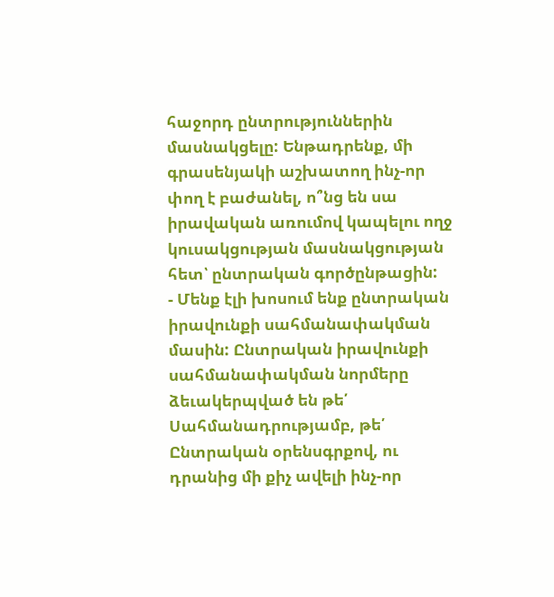հաջորդ ընտրություններին մասնակցելը: Ենթադրենք, մի գրասենյակի աշխատող ինչ-որ փող է բաժանել, ո՞նց են սա իրավական առումով կապելու ողջ կուսակցության մասնակցության հետ՝ ընտրական գործընթացին:
- Մենք էլի խոսում ենք ընտրական իրավունքի սահմանափակման մասին: Ընտրական իրավունքի սահմանափակման նորմերը ձեւակերպված են թե՛ Սահմանադրությամբ, թե՛ Ընտրական օրենսգրքով, ու դրանից մի քիչ ավելի ինչ-որ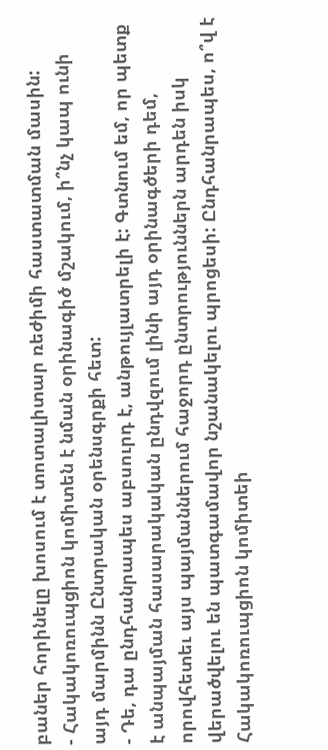բաներ հորինելը խոսում է տոտալիտար ռեժիմի հաստատման մասին:
- Հակակոռուպցիոն կոմիտեն է նման օրինագիծ մշակում, ի՞նչ կապ ունի այդ մարմինն Ընտրական օրենսգրքի հետ:
- Դե, դա ընդհանրապես աբսուրդ է, անթույլատրելի է: Գտնում եմ, որ պետք է անպայման հասարակական ընդվզում լինի այդ օրինագծերի դեմ, որովհետեւ այս պայմաններում հաջորդ ընտրություններն արդեն իսկ վերածվելու են պատգամավոր նշանակելու պրոցեսի: Ընդհանրապես, ո՞վ է Հակակոռուպցիոն կոմիտեի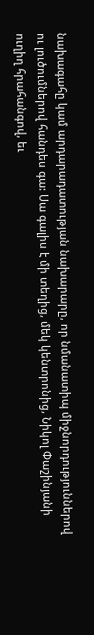նախագահը կամ արդարադատության նախարարը, որ նմանատիպ միջնորդություններով ու լուծումներով հանդես գա: Սա գալիս է մի տեղից, մեկ կենտրոնից, Նիկոլ Փաշինյանի ուղիղ հրահանգով, եւ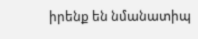իրենք են նմանատիպ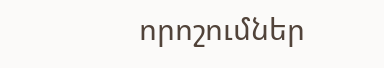որոշումներ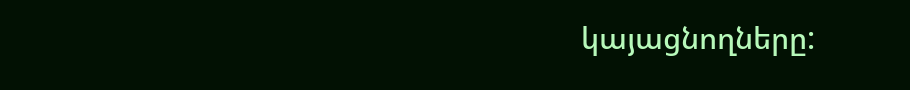կայացնողները: